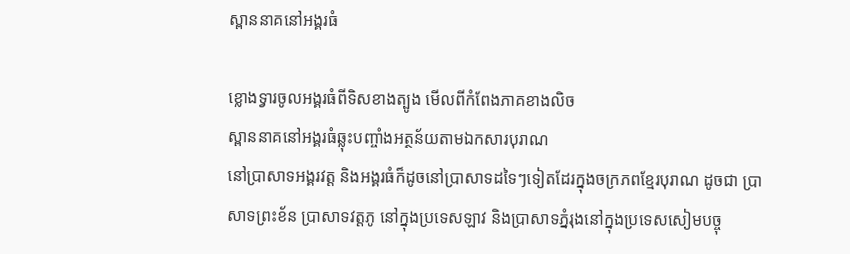ស្ពាននាគនៅអង្គរធំ

ខ្លោងទ្វារចូលអង្គរធំពីទិសខាងត្បូង មើលពីកំពែងភាគខាងលិច
ស្ពាននាគនៅអង្គរធំឆ្លុះបញ្ចាំងអត្ថន័យតាមឯកសារបុរាណ
នៅប្រាសាទអង្គរវត្ដ និងអង្គរធំក៏ដូចនៅប្រាសាទដទៃៗទៀតដែរក្នុងចក្រភពខ្មែរបុរាណ ដូចជា ប្រាសាទព្រះខ័ន ប្រាសាទវត្ដភូ នៅក្នុងប្រទេសឡាវ និងប្រាសាទភ្នំរុងនៅក្នុងប្រទេសសៀមបច្ចុ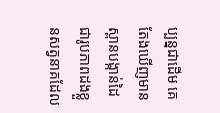ប្បន្នជាដើម គេតែងឃើញមានស្ពានបង្កាន់ដៃជារូបភាពដងខ្លួនសត្វនាគដែល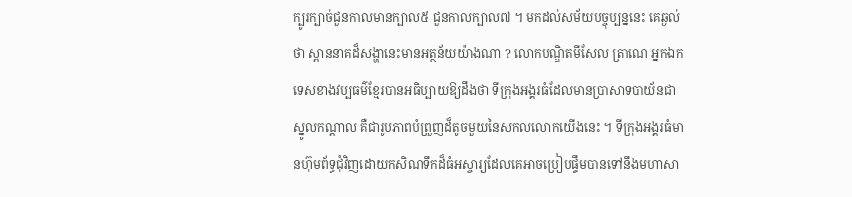ក្បូរក្បាច់ជួនកាលមានក្បាល៥ ជួនកាលក្បាល៧ ។ មកដល់សម័យបច្ចុប្បន្ននេះ គេឆ្ងល់ថា ស្ពាននាគដ៏សង្ហានេះមានអត្ថន័យយ៉ាងណា ? លោកបណ្ឌិតមីសែល ត្រាណេ អ្នកឯកទេសខាងវប្បធម៌ខ្មែរបានអធិប្បាយឱ្យដឹងថា ទីក្រុងអង្គរធំដែលមានប្រាសាទបាយ័នជាស្នូលកណ្ដាល គឺជារូបភាពបំព្រួញដ៏តូចមួយនៃសកលលោកយើងនេះ ។ ទីក្រុងអង្គរធំមានហ៊ុមព័ទ្ធជុំវិញដោយកសិណទឹកដ៏ធំអស្ចារ្យដែលគេអាចប្រៀបផ្ទឹមបានទៅនឹងមហាសា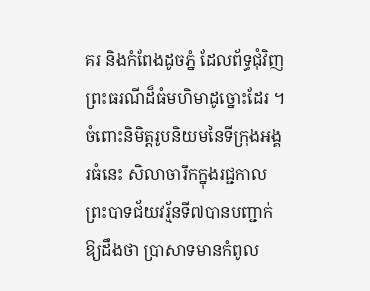គរ និងកំពែងដូចភ្នំ ដែលព័ទ្ធជុំវិញព្រះធរណីដ៏ធំមហិមាដូច្នោះដែរ ។ ចំពោះនិមិត្ដរូបនិយមនៃទីក្រុងអង្គរធំនេះ សិលាចារឹកក្នុងរជ្ជកាលព្រះបាទជ័យវរ្ម័នទី៧បានបញ្ជាក់ឱ្យដឹងថា ប្រាសាទមានកំពូល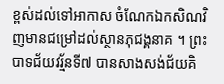ខ្ពស់ដល់ទៅអាកាស ចំណែកឯកសិណវិញមានជម្រៅដល់ស្ថានភុជង្គនាគ ។ ព្រះបាទជ័យវរ្ម័នទី៧ បានសាងសង់ជ័យគិ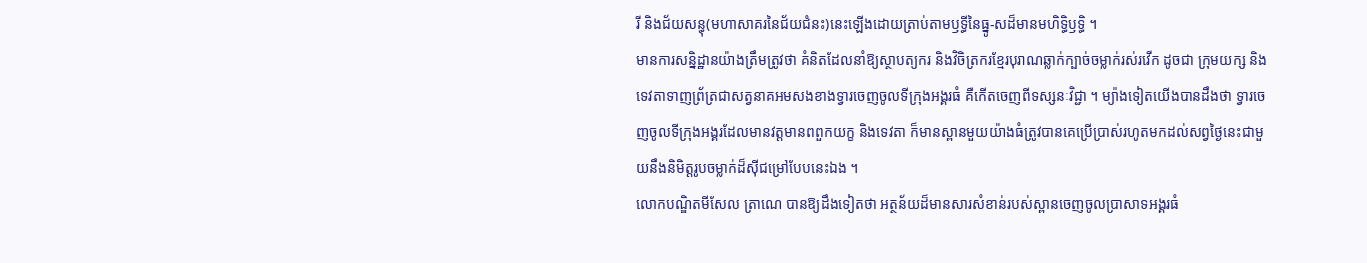រី និងជ័យសន្ធុ(មហាសាគរនៃជ័យជំនះ)នេះឡើងដោយត្រាប់តាមឫទ្ធីនៃធ្នូ-សដ៏មានមហិទ្ធិឫទ្ធិ ។
មានការសន្និដ្ឋានយ៉ាងត្រឹមត្រូវថា គំនិតដែលនាំឱ្យស្ថាបត្យករ និងវិចិត្រករខ្មែរបុរាណឆ្លាក់ក្បាច់ចម្លាក់រស់រវើក ដូចជា ក្រុមយក្ស និងទេវតាទាញព្រ័ត្រជាសត្វនាគអមសងខាងទ្វារចេញចូលទីក្រុងអង្គរធំ គឺកើតចេញពីទស្សនៈវិជ្ជា ។ ម្យ៉ាងទៀតយើងបានដឹងថា ទ្វារចេញចូលទីក្រុងអង្គរដែលមានវត្ដមានពពួកយក្ខ និងទេវតា ក៏មានស្ពានមួយយ៉ាងធំត្រូវបានគេប្រើប្រាស់រហូតមកដល់សព្វថ្ងៃនេះជាមួយនឹងនិមិត្ដរូបចម្លាក់ដ៏ស៊ីជម្រៅបែបនេះឯង ។
លោកបណ្ឌិតមីសែល ត្រាណេ បានឱ្យដឹងទៀតថា អត្ថន័យដ៏មានសារសំខាន់របស់ស្ពានចេញចូលប្រាសាទអង្គរធំ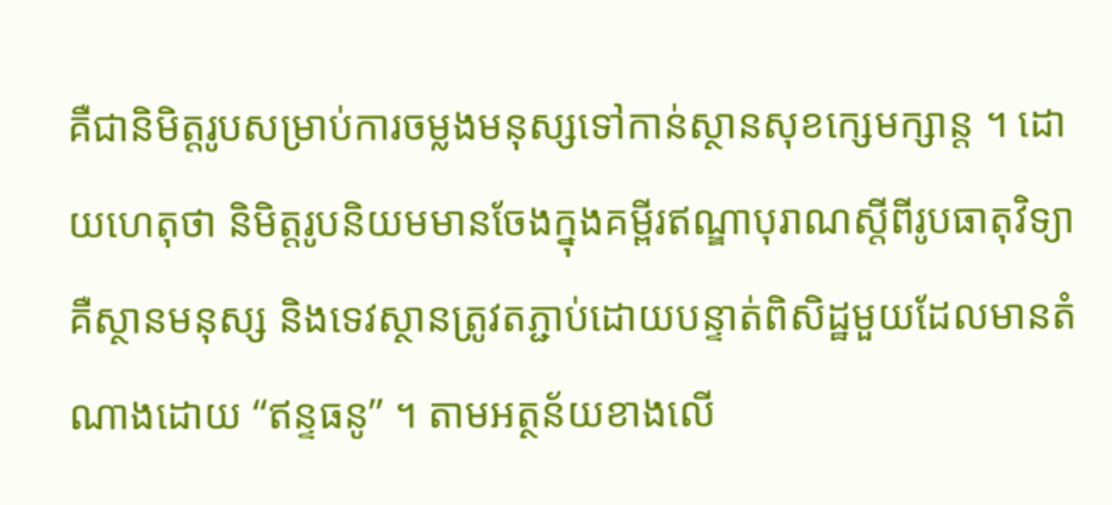គឺជានិមិត្ដរូបសម្រាប់ការចម្លងមនុស្សទៅកាន់ស្ថានសុខក្សេមក្សាន្ដ ។ ដោយហេតុថា និមិត្ដរូបនិយមមានចែងក្នុងគម្ពីរឥណ្ឌាបុរាណស្ដីពីរូបធាតុវិទ្យា គឺស្ថានមនុស្ស និងទេវស្ថានត្រូវតភ្ជាប់ដោយបន្ទាត់ពិសិដ្ឋមួយដែលមានតំណាងដោយ “ឥន្ទធនូ” ។ តាមអត្ថន័យខាងលើ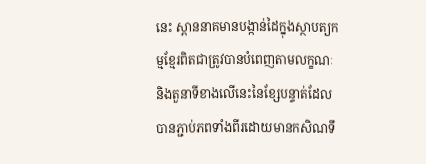នេះ ស្ពាននាគមានបង្កាន់ដៃក្នុងស្ថាបត្យកម្មខ្មែរពិតជាត្រូវបានបំពេញតាមលក្ខណៈ និងតួនាទីខាងលើនេះនៃខ្សែបន្ទាត់ដែលបានភ្ជាប់ភពទាំងពីរដោយមានកសិណទឹ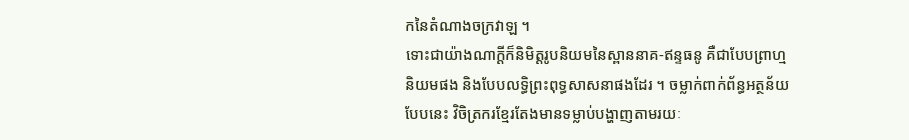កនៃតំណាងចក្រវាឡ ។
ទោះជាយ៉ាងណាក្ដីក៏និមិត្ដរូបនិយមនៃស្ពាននាគ-ឥន្ទធនូ គឺជាបែបព្រាហ្មនិយមផង និងបែបលទ្ធិព្រះពុទ្ធសាសនាផងដែរ ។ ចម្លាក់ពាក់ព័ន្ធអត្ថន័យបែបនេះ វិចិត្រករខ្មែរតែងមានទម្លាប់បង្ហាញតាមរយៈ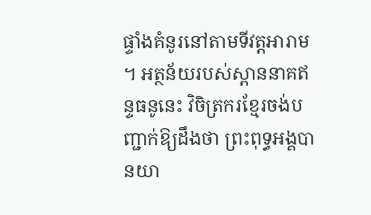ផ្ទាំងគំនូរនៅតាមទីវត្ដអារាម ។ អត្ថន័យរបស់ស្ពាននាគឥន្ទធនូនេះ វិចិត្រករខ្មែរចង់បញ្ជាក់ឱ្យដឹងថា ព្រះពុទ្ធអង្គបានយា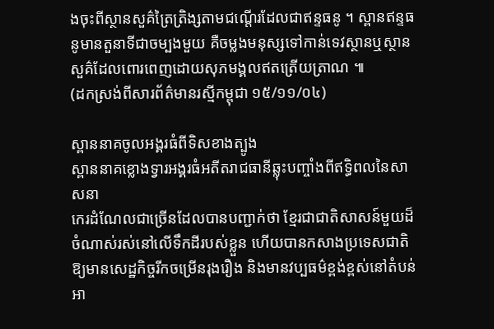ងចុះពីស្ថានសួគ៌ត្រៃត្រិង្សតាមជណ្ដើរដែលជាឥន្ទធនូ ។ ស្ពានឥន្ទធនូមានតួនាទីជាចម្បងមួយ គឺចម្លងមនុស្សទៅកាន់ទេវស្ថានឬស្ថានសួគ៌ដែលពោរពេញដោយសុភមង្គលឥតត្រើយត្រាណ ៕
(ដកស្រង់ពីសារព័ត៌មានរស្មីកម្ពុជា ១៥/១១/០៤)

ស្ពាននាគចូលអង្គរធំពីទិសខាងត្បូង
ស្ពាននាគខ្លោងទ្វារអង្គរធំអតីតរាជធានីឆ្លុះបញ្ចាំងពីឥទ្ធិពលនៃសាសនា
កេរដំណែលជាច្រើនដែលបានបញ្ជាក់ថា ខ្មែរជាជាតិសាសន៍មួយដ៏ចំណាស់រស់នៅលើទឹកដីរបស់ខ្លួន ហើយបានកសាងប្រទេសជាតិឱ្យមានសេដ្ឋកិច្ចរីកចម្រើនរុងរឿង និងមានវប្បធម៌ខ្ពង់ខ្ពស់នៅតំបន់អា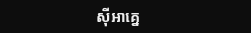ស៊ីអាគ្នេ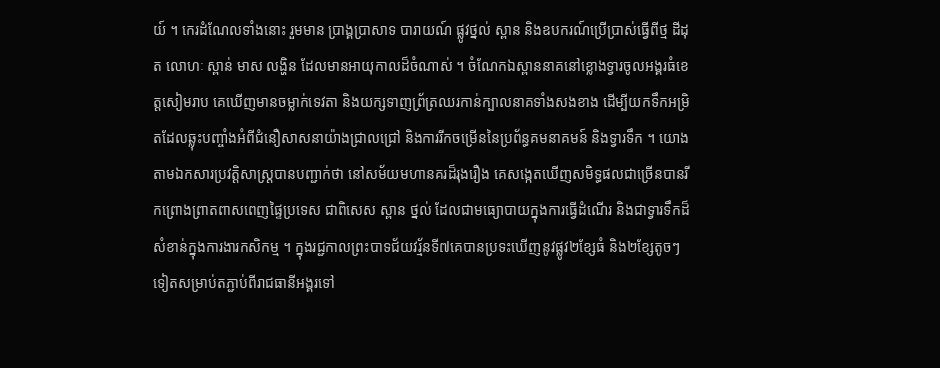យ៍ ។ កេរដំណែលទាំងនោះ រួមមាន ប្រាង្គប្រាសាទ បារាយណ៍ ផ្លូវថ្នល់ ស្ពាន និងឧបករណ៍ប្រើប្រាស់ធ្វើពីថ្ម ដីដុត លោហៈ ស្ពាន់ មាស លង្ហិន ដែលមានអាយុកាលដ៏ចំណាស់ ។ ចំណែកឯស្ពាននាគនៅខ្លោងទ្វារចូលអង្គរធំខេត្ដសៀមរាប គេឃើញមានចម្លាក់ទេវតា និងយក្សទាញព្រ័ត្រឈរកាន់ក្បាលនាគទាំងសងខាង ដើម្បីយកទឹកអម្រិតដែលឆ្លុះបញ្ចាំងអំពីជំនឿសាសនាយ៉ាងជ្រាលជ្រៅ និងការរីកចម្រើននៃប្រព័ន្ធគមនាគមន៍ និងទ្វារទឹក ។ យោងតាមឯកសារប្រវត្ដិសាស្ដ្របានបញ្ជាក់ថា នៅសម័យមហានគរដ៏រុងរឿង គេសង្កេតឃើញសមិទ្ធផលជាច្រើនបានរីកព្រោងព្រាតពាសពេញផ្ទៃប្រទេស ជាពិសេស ស្ពាន ថ្នល់ ដែលជាមធ្យោបាយក្នុងការធ្វើដំណើរ និងជាទ្វារទឹកដ៏សំខាន់ក្នុងការងារកសិកម្ម ។ ក្នុងរជ្ជកាលព្រះបាទជ័យវរ្ម័នទី៧គេបានប្រទះឃើញនូវផ្លូវ២ខ្សែធំ និង២ខ្សែតូចៗទៀតសម្រាប់តភ្ជាប់ពីរាជធានីអង្គរទៅ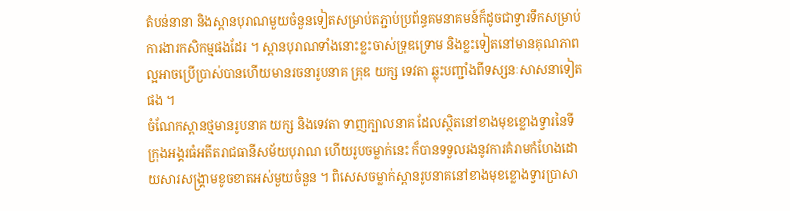តំបន់នានា និងស្ពានបុរាណមួយចំនួនទៀតសម្រាប់តភ្ជាប់ប្រព័ន្ធគមនាគមន៍ក៏ដូចជាទ្វារទឹកសម្រាប់ការងារកសិកម្មផងដែរ ។ ស្ពានបុរាណទាំងនោះខ្លះចាស់ទ្រុឌទ្រោម និងខ្លះទៀតនៅមានគុណភាពល្អអាចប្រើប្រាស់បានហើយមានរចនារូបនាគ គ្រុឌ យក្ស ទេវតា ឆ្លុះបញ្ជាំងពីទស្សនៈសាសនាទៀតផង ។
ចំណែកស្ពានថ្មមានរូបនាគ យក្ស និងទេវតា ទាញក្បាលនាគ ដែលស្ថិតនៅខាងមុខខ្លោងទ្វារនៃទីក្រុងអង្គរធំអតីតរាជធានីសម័យបុរាណ ហើយរូបចម្លាក់នេះ ក៏បានទទួលរងនូវការគំរាមកំហែងដោយសារសង្គ្រាមខូចខាតអស់មួយចំនួន ។ ពិសេសចម្លាក់ស្ពានរូបនាគនៅខាងមុខខ្លោងទ្វារប្រាសា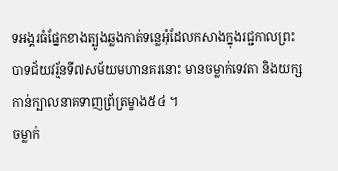ទអង្គរធំផ្នែកខាងត្បូងឆ្លងកាត់ទន្លេអុំដែលកសាងក្នុងរជ្ជកាលព្រះបាទជ័យវរ្ម័នទី៧សម័យមហានគរនោះ មានចម្លាក់ទេវតា និងយក្សកាន់ក្បាលនាគទាញព្រ័ត្រម្ខាង៥៤ ។
ចម្លាក់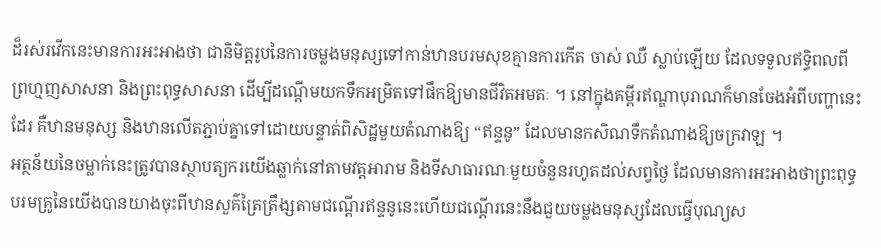ដ៏រស់រវើកនេះមានការអះអាងថា ជានិមិត្ដរូបនៃការចម្លងមនុស្សទៅកាន់ឋានបរមសុខគ្មានការកើត ចាស់ ឈឺ ស្លាប់ឡើយ ដែលទទួលឥទ្ធិពលពីព្រហ្មញសាសនា និងព្រះពុទ្ធសាសនា ដើម្បីដណ្ដើមយកទឹកអម្រិតទៅផឹកឱ្យមានជីវិតអមតៈ ។ នៅក្នុងគម្ពីរឥណ្ឌាបុរាណក៏មានចែងអំពីបញ្ហានេះដែរ គឺឋានមនុស្ស និងឋានលើតភ្ជាប់គ្នាទៅដោយបន្ទាត់ពិសិដ្ឋមួយតំណាងឱ្យ “ឥន្ទនូ” ដែលមានកសិណទឹកតំណាងឱ្យចក្រវាឡ ។
អត្ថន័យនៃចម្លាក់នេះត្រូវបានស្ថាបត្យករយើងឆ្លាក់នៅតាមវត្ដអារាម និងទីសាធារណៈមួយចំនួនរហូតដល់សព្វថ្ងៃ ដែលមានការអះអាងថាព្រះពុទ្ធបរមគ្រូនៃយើងបានយាងចុះពីឋានសួគ៌ត្រៃត្រឹង្សតាមជណ្ដើរឥន្ទនូនេះហើយជណ្ដើរនេះនឹងជួយចម្លងមនុស្សដែលធ្វើបុណ្យស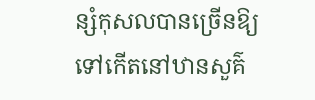ន្សំកុសលបានច្រើនឱ្យទៅកើតនៅឋានសួគ៌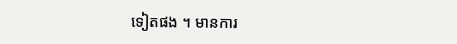ទៀតផង ។ មានការ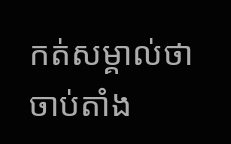កត់សម្គាល់ថា ចាប់តាំង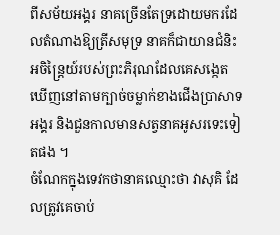ពីសម័យអង្គរ នាគច្រើនតែទ្រដោយមករដែលតំណាងឱ្យត្រីសមុទ្រ នាគក៏ជាយានជំនិះអចិន្ដ្រៃយ៍របស់ព្រះភិរុណដែលគេសង្កេតឃើញនៅតាមក្បាច់ចម្លាក់ខាងជើងប្រាសាទអង្គរ និងជួនកាលមានសត្វនាគអូសរទេះទៀតផង ។
ចំណែកក្នុងទេវកថានាគឈ្មោះថា វាសុគិ ដែលត្រូវគេចាប់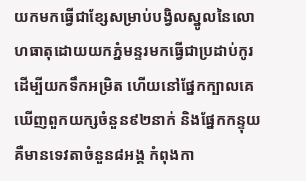យកមកធ្វើជាខ្សែសម្រាប់បង្វិលស្នូលនៃលោហធាតុដោយយកភ្នំមន្ទរមកធ្វើជាប្រដាប់កូរដើម្បីយកទឹកអម្រិត ហើយនៅផ្នែកក្បាលគេឃើញពួកយក្សចំនួន៩២នាក់ និងផ្នែកកន្ទុយគឺមានទេវតាចំនួន៨អង្គ កំពុងកា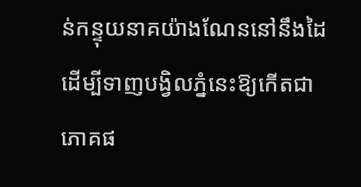ន់កន្ទុយនាគយ៉ាងណែននៅនឹងដៃ ដើម្បីទាញបង្វិលភ្នំនេះឱ្យកើតជាភោគផ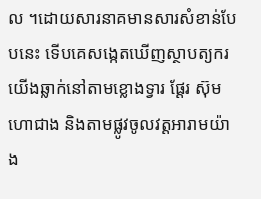ល ។ដោយសារនាគមានសារសំខាន់បែបនេះ ទើបគេសង្កេតឃើញស្ថាបត្យករយើងឆ្លាក់នៅតាមខ្លោងទ្វារ ផ្ដែរ ស៊ុម ហោជាង និងតាមផ្លូវចូលវត្ដអារាមយ៉ាង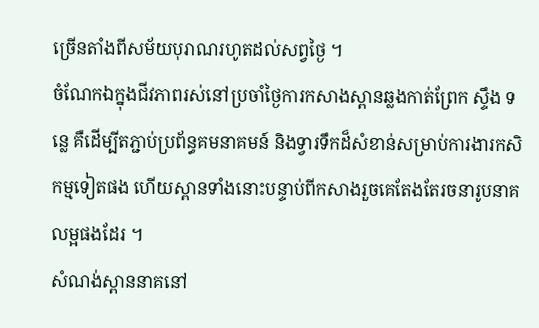ច្រើនតាំងពីសម័យបុរាណរហូតដល់សព្វថ្ងៃ ។
ចំណែកឯក្នុងជីវភាពរស់នៅប្រចាំថ្ងៃការកសាងស្ពានឆ្លងកាត់ព្រែក ស្ទឹង ទន្លេ គឺដើម្បីតភ្ជាប់ប្រព័ន្ធគមនាគមន៍ និងទ្វារទឹកដ៏សំខាន់សម្រាប់ការងារកសិកម្មទៀតផង ហើយស្ពានទាំងនោះបន្ទាប់ពីកសាងរួចគេតែងតែរចនារូបនាគលម្អផងដែរ ។
សំណង់ស្ពាននាគនៅ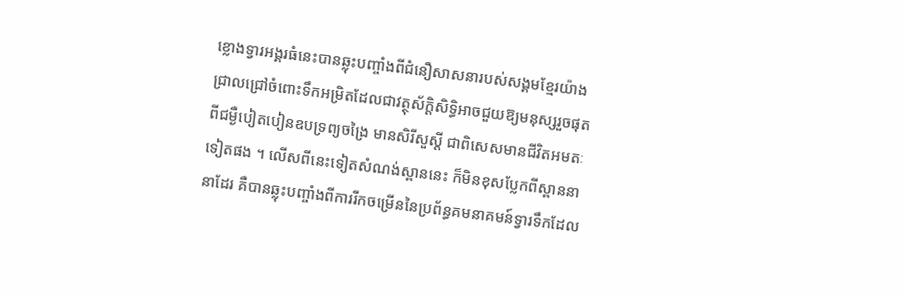ខ្លោងទ្វារអង្គរធំនេះបានឆ្លុះបញ្ចាំងពីជំនឿសាសនារបស់សង្គមខ្មែរយ៉ាងជ្រាលជ្រៅចំពោះទឹកអម្រិតដែលជាវត្ថុស័ក្ដិសិទ្ធិអាចជួយឱ្យមនុស្សរួចផុតពីជម្ងឺបៀតបៀនឧបទ្រព្យចង្រៃ មានសិរីសួស្ដី ជាពិសេសមានជីវិតអមតៈទៀតផង ។ លើសពីនេះទៀតសំណង់ស្ពាននេះ ក៏មិនខុសប្លែកពីស្ពាននានាដែរ គឺបានឆ្លុះបញ្ចាំងពីការរីកចម្រើននៃប្រព័ន្ធគមនាគមន៍ទ្វារទឹកដែល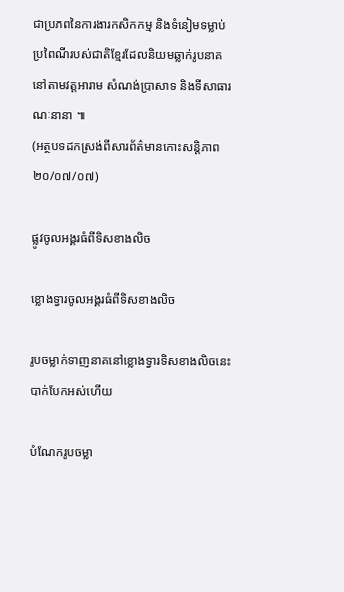ជាប្រភពនៃការងារកសិកកម្ម និងទំនៀមទម្លាប់ប្រពៃណីរបស់ជាតិខ្មែរដែលនិយមឆ្លាក់រូបនាគនៅតាមវត្ដអារាម សំណង់ប្រាសាទ និងទីសាធារណៈនានា ៕
(អត្ថបទដកស្រង់ពីសារព័ត៌មានកោះសន្ដិភាព ២០/០៧/០៧)

ផ្លូវចូលអង្គរធំពីទិសខាងលិច

ខ្លោងទ្វារចូលអង្គរធំពីទិសខាងលិច

រូបចម្លាក់ទាញនាគនៅខ្លោងទ្វារទិសខាងលិចនេះ បាក់បែកអស់ហើយ

បំណែករូបចម្លា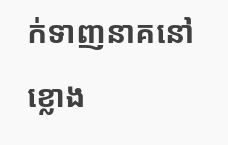ក់ទាញនាគនៅខ្លោង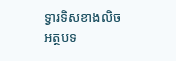ទ្វារទិសខាងលិច
អត្ថបទ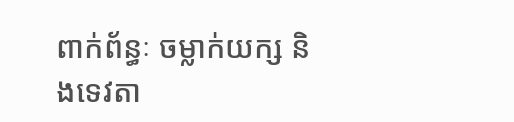ពាក់ព័ន្ធៈ ចម្លាក់យក្ស និងទេវតា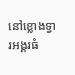នៅខ្លោងទ្វារអង្គរធំ